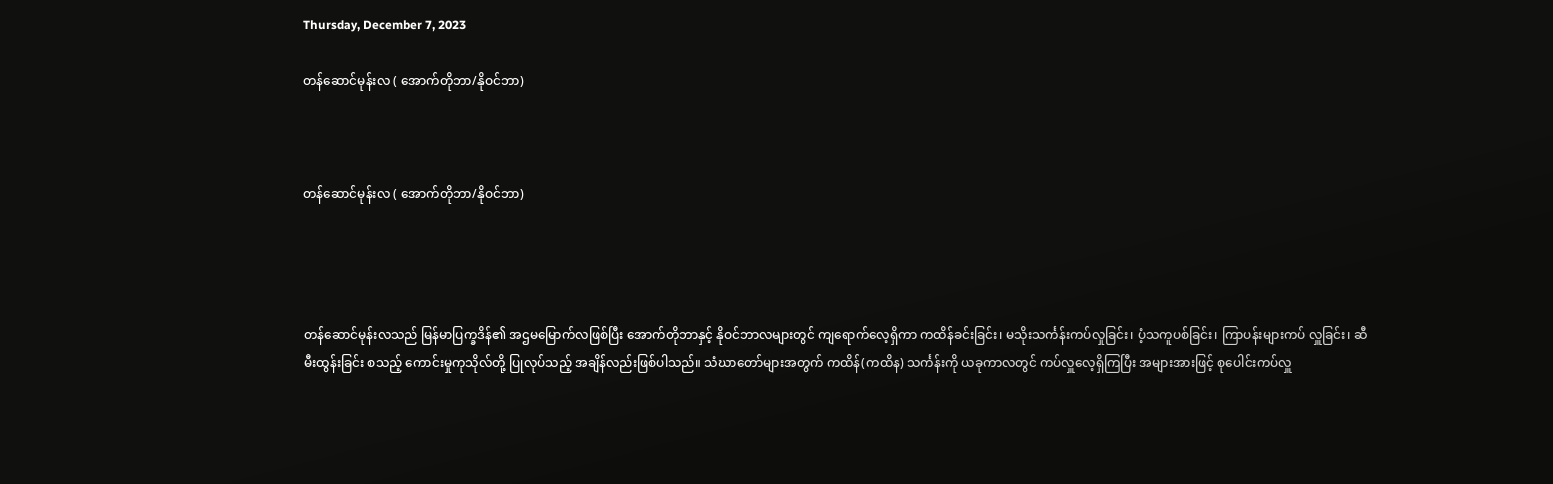Thursday, December 7, 2023

တန်ဆောင်မုန်းလ ( အောက်တိုဘာ/နိုဝင်ဘာ)



တန်ဆောင်မုန်းလ ( အောက်တိုဘာ/နိုဝင်ဘာ)




တန်ဆောင်မုန်းလသည် မြန်မာပြက္ခဒိန်၏ အဌမမြောက်လဖြစ်ပြီး အောက်တိုဘာနှင့် နိုဝင်ဘာလများတွင် ကျရောက်လေ့ရှိကာ ကထိန်ခင်းခြင်း၊ မသိုးသင်္ကန်းကပ်လှုခြင်း၊ ပံ့သကူပစ်ခြင်း၊ ကြာပန်းများကပ် လှူခြင်း၊ ဆီမီးထွန်းခြင်း စသည့် ကောင်းမှုကုသိုလ်တို့ ပြုလုပ်သည့် အချိန်လည်းဖြစ်ပါသည်။ သံဃာတော်များအတွက် ကထိန်(ကထိန) သင်္ကန်းကို ယခုကာလတွင် ကပ်လှူလေ့ရှိကြပြီး အများအားဖြင့် စုပေါင်းကပ်လှူ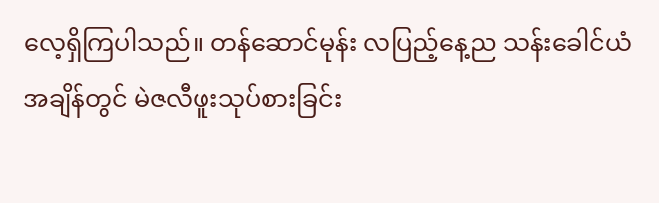လေ့ရှိကြပါသည်။ တန်ဆောင်မုန်း လပြည့်နေ့ည သန်းခေါင်ယံအချိန်တွင် မဲဇလီဖူးသုပ်စားခြင်း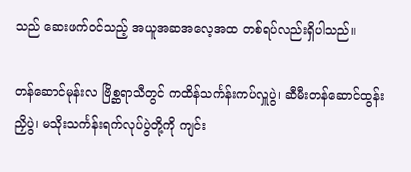သည် ဆေးဖက်ဝင်သည့် အယူအဆအလေ့အထ တစ်ရပ်လည်းရှိပါသည်။

တန်ဆောင်မုန်းလ ဗြိစ္ဆရာသီတွင် ကထိန်သင်္ကန်းကပ်လှူပွဲ၊ ဆီမီးတန်ဆောင်ထွန်းညှိပွဲ၊ မသိုးသင်္ကန်းရက်လုပ်ပွဲတို့ကို ကျင်း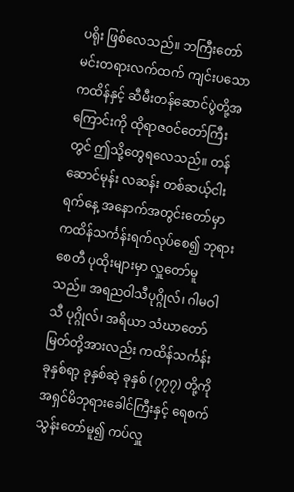ပရိုး ဖြစ်လေသည်။ ဘကြီးတော်မင်းတရားလက်ထက် ကျင်းပသော ကထိန်နှင့် ဆီမီးတန်ဆောင်ပွဲတို့အကြောင်းကို ထိုရာဇဝင်တော်ကြီးတွင် ဤသို့တွေရလေသည်။ တန်ဆောင်မုန်း လဆန်း တစ်ဆယ့်ငါးရက်နေ့ အနောက်အတွင်းတော်မှာ ကထိန်သင်္ကန်းရက်လုပ်စေ၍ ဘုရားစေတီ ပုထိုးများမှာ လှူတော်မူသည်။ အရညဝါသီပုဂ္ဂိုလ်၊ ဂါမဝါသီ ပုဂ္ဂိုလ်၊ အရိယာ သံဃာတော်မြတ်တို့အားလည်း ကထိန်သင်္ကန်း ခုနှစ်ရာ့ ခုနှစ်ဆဲ့ ခုနှစ် (၇၇၇) တို့ကို အရှင်မိဘုရားခေါင်ကြီးနှင့် ရေစက်သွန်းတော်မူ၍ ကပ်လှူ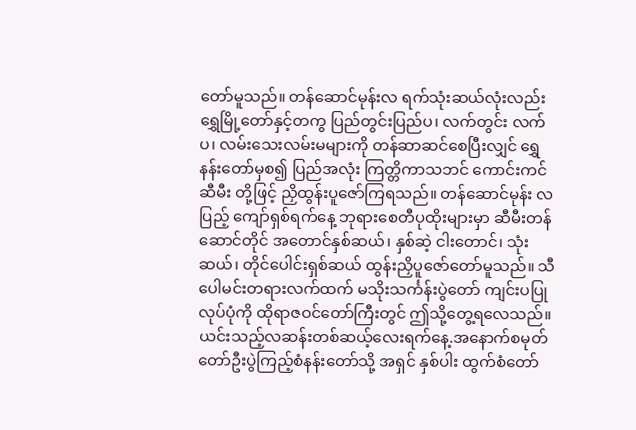တော်မူသည်။ တန်ဆောင်မုန်းလ ရက်သုံးဆယ်လုံးလည်း ရွှေမြို့တော်နှင့်တကွ ပြည်တွင်းပြည်ပ၊ လက်တွင်း လက်ပ၊ လမ်းသေးလမ်းမများကို တန်ဆာဆင်စေပြီးလျှင် ရွှေနန်းတော်မှစ၍ ပြည်အလုံး ကြတ္တိကာသဘင် ကောင်းကင်ဆီမီး တို့ဖြင့် ညှိထွန်းပူဇော်ကြရသည်။ တန်ဆောင်မုန်း လပြည့် ကျော်ရှစ်ရက်နေ့ ဘုရားစေတီပုထိုးများမှာ ဆီမီးတန်ဆောင်တိုင် အတောင်နှစ်ဆယ်၊ နှစ်ဆဲ့ ငါးတောင်၊ သုံးဆယ်၊ တိုင်ပေါင်းရှစ်ဆယ် ထွန်းညှိပူဇော်တော်မူသည်။ သီပေါမင်းတရားလက်ထက် မသိုးသင်္ကန်းပွဲတော် ကျင်းပပြုလုပ်ပုံကို ထိုရာဇဝင်တော်ကြီးတွင် ဤသို့တွေ့ရလေသည်။ ယင်းသည့်လဆန်းတစ်ဆယ့်လေးရက်နေ့.အနောက်စမုတ်တော်ဦးပွဲကြည့်စံနန်းတော်သို့ အရှင် နှစ်ပါး ထွက်စံတော်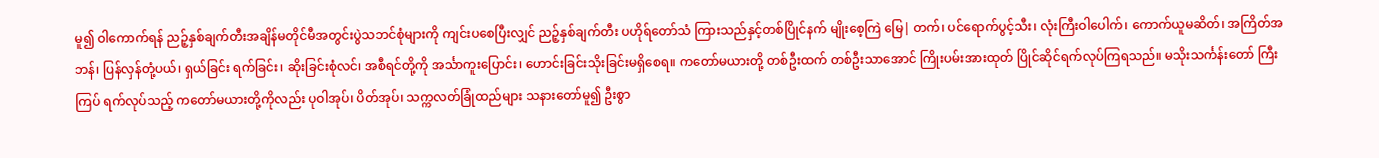မူ၍ ဝါကောက်ရန် ညဉ့်နှစ်ချက်တီးအချိန်မတိုင်မီအတွင်းပွဲသဘင်စုံများကို ကျင်းပစေပြီးလျှင် ညဉ့်နှစ်ချက်တီး ပဟိုရ်တော်သံ ကြားသည်နှင့်တစ်ပြိုင်နက် မျိုးစေ့ကြဲ မြေ| တက်၊ ပင်ရောက်ပွင့်သီး၊ လုံးကြီးဝါပေါက်၊ ကောက်ယူမဆိတ်၊ အကြိတ်အဘန်၊ ပြန်လှန်တုံ့ပယ်၊ ရှယ်ခြင်း ရက်ခြင်း၊ ဆိုးခြင်းစုံလင်၊ အစီရင်တို့ကို အင်္သာကူးပြောင်း၊ ဟောင်းခြင်းသိုးခြင်းမရှိစေရ။ ကတော်မယားတို့ တစ်ဦးထက် တစ်ဦးသာအောင် ကြိုးပမ်းအားထုတ် ပြိုင်ဆိုင်ရက်လုပ်ကြရသည်။ မသိုးသင်္ကန်းတော် ကြီးကြပ် ရက်လုပ်သည့် ကတော်မယားတို့ကိုလည်း ပုဝါအုပ်၊ ပိတ်အုပ်၊ သက္ကလတ်ခြုံထည်များ သနားတော်မူ၍ ဦးစွာ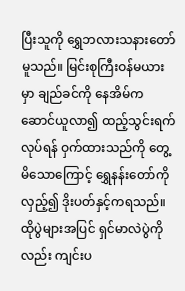ပြီးသူကို ရွှေဘလားသနားတော်မူသည်။ မြင်းစုကြီးဝန်မယားမှာ ချည်ခင်ကို နေအိမ်ကဆောင်ယူလာ၍ ထည့်သွင်းရက်လုပ်ရန် ဝှက်ထားသည်ကို တွေ့မိသောကြောင့် ရွှေနန်းတော်ကို လှည့်၍ ဒိုးပတ်နှင့်ကရသည်။ ထိုပွဲများအပြင် ရှင်မာလဲပွဲကိုလည်း ကျင်းပ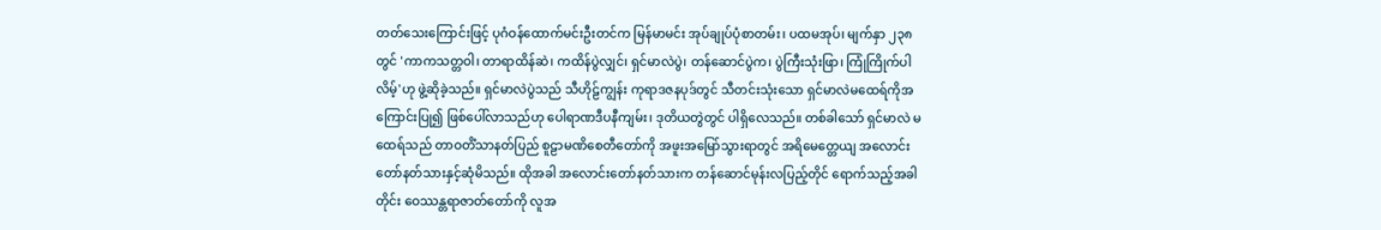တတ်သေးကြောင်းဖြင့် ပုဂံဝန်ထောက်မင်းဦးတင်က မြန်မာမင်း အုပ်ချုပ်ပုံစာတမ်း၊ ပထမအုပ်၊ မျက်နှာ ၂၃၈ တွင် 'ကာကသတ္တဝါ၊ တာရာထိန်ဆဲ၊ ကထိန်ပွဲလျှင်၊ ရှင်မာလဲပွဲ၊ တန်ဆောင်ပွဲက၊ ပွဲကြီးသုံးဖြာ၊ ကြုံကြိုက်ပါလိမ့်'ဟု ဖွဲ့ဆိုခဲ့သည်။ ရှင်မာလဲပွဲသည် သီဟိုဠ်ကျွန်း ကုရာဒဇနပုဒ်တွင် သီတင်းသုံးသော ရှင်မာလဲမထေရ်ကိုအကြောင်းပြု၍ ဖြစ်ပေါ်လာသည်ဟု ပေါရာဏဒီပနီကျမ်း၊ ဒုတိယတွဲတွင် ပါရှိလေသည်။ တစ်ခါသော် ရှင်မာလဲ မထေရ်သည် တာဝတိံသာနတ်ပြည် စူဠာမဏိစေတီတော်ကို အဖူးအမြော်သွားရာတွင် အရိမေတ္တေယျ အလောင်းတော်နတ်သားနှင့်ဆုံမိသည်။ ထိုအခါ အလောင်းတော်နတ်သားက တန်ဆောင်မုန်းလပြည့်တိုင် ရောက်သည့်အခါတိုင်း ဝေဿန္တရာဇာတ်တော်ကို လူအ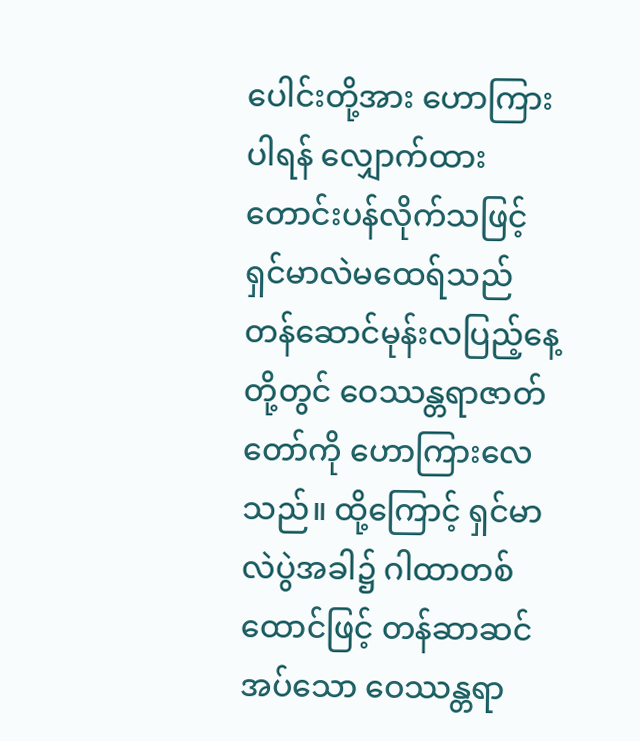ပေါင်းတို့အား ဟောကြားပါရန် လျှောက်ထားတောင်းပန်လိုက်သဖြင့် ရှင်မာလဲမထေရ်သည် တန်ဆောင်မုန်းလပြည့်နေ့တို့တွင် ဝေဿန္တရာဇာတ်တော်ကို ဟောကြားလေသည်။ ထို့ကြောင့် ရှင်မာလဲပွဲအခါ၌ ဂါထာတစ်ထောင်ဖြင့် တန်ဆာဆင်အပ်သော ဝေဿန္တရာ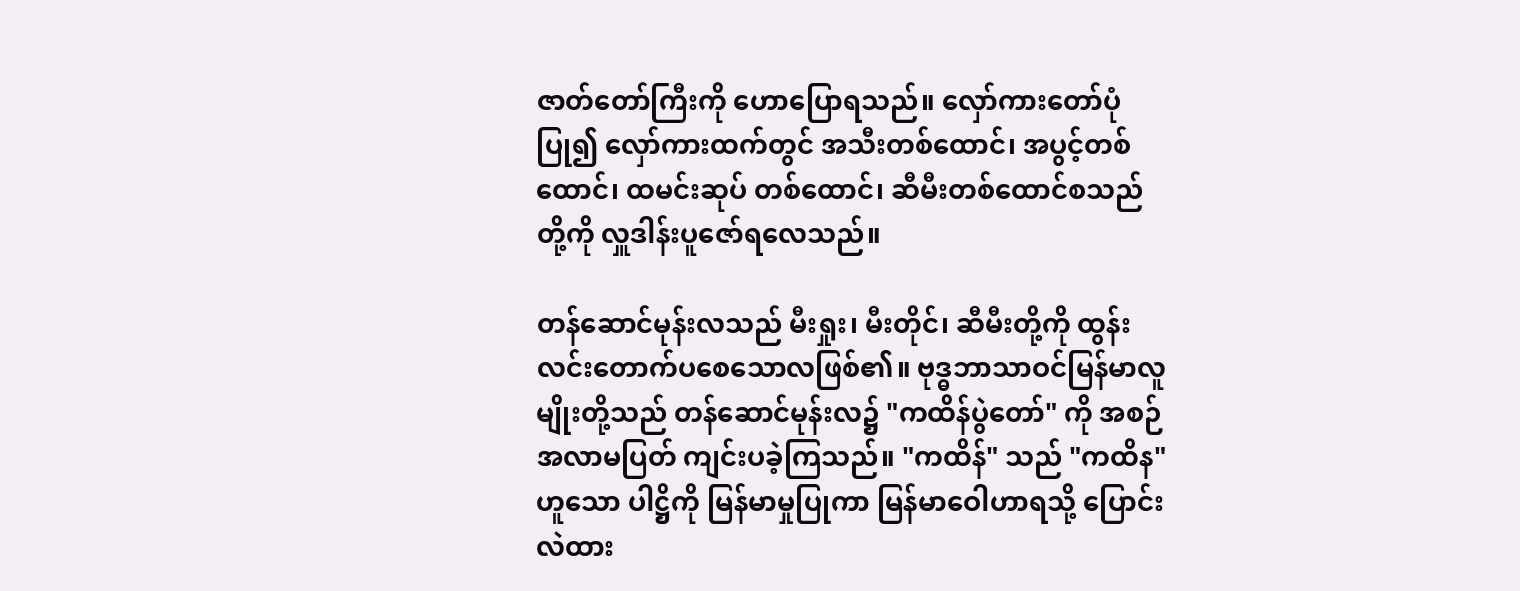ဇာတ်တော်ကြီးကို ဟောပြောရသည်။ လှော်ကားတော်ပုံပြု၍ လှော်ကားထက်တွင် အသီးတစ်ထောင်၊ အပွင့်တစ်ထောင်၊ ထမင်းဆုပ် တစ်ထောင်၊ ဆီမီးတစ်ထောင်စသည်တို့ကို လှူဒါန်းပူဇော်ရလေသည်။

တန်ဆောင်မုန်းလသည် မီးရှုး၊ မီးတိုင်၊ ဆီမီးတို့ကို ထွန်းလင်းတောက်ပစေသောလဖြစ်၏။ ဗုဒ္ဓဘာသာဝင်မြန်မာလူမျိုးတို့သည် တန်ဆောင်မုန်းလ၌ "ကထိန်ပွဲတော်" ကို အစဉ်အလာမပြတ် ကျင်းပခဲ့ကြသည်။ "ကထိန်" သည် "ကထိန" ဟူသော ပါဋ္ဌိကို မြန်မာမှုပြုကာ မြန်မာဝေါဟာရသို့ ပြောင်းလဲထား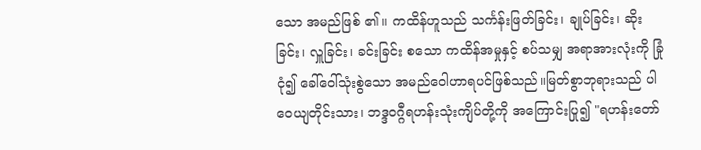သော အမည်ဖြစ် ၏။ ကထိန်ဟူသည် သင်္ကန်းဖြတ်ခြင်း၊ ချုပ်ခြင်း၊ ဆိုးခြင်း၊ လှူခြင်း၊ ခင်းခြင်း စသော ကထိန်အမှုနှင့် စပ်သမျှ အရာအားလုံးကို ခြုံငုံ၍ ခေါ်ဝေါ်သုံးစွဲသော အမည်ဝေါဟာရပင်ဖြစ်သည်။မြတ်စွာဘုရားသည် ပါဝေယျတိုင်းသား၊ ဘဒ္ဒဝဂ္ဂီရဟန်းသုံးကျိပ်တို့ကို အကြောင်းပြု၍ "ရဟန်းတော်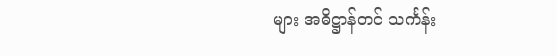များ အဓိဋ္ဌာန်တင် သင်္ကန်း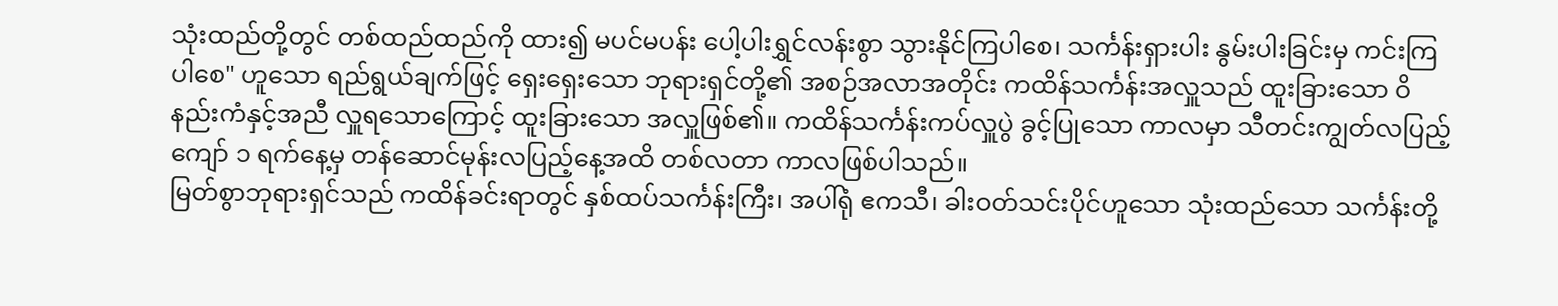သုံးထည်တို့တွင် တစ်ထည်ထည်ကို ထား၍ မပင်မပန်း ပေါ့ပါးရွှင်လန်းစွာ သွားနိုင်ကြပါစေ၊ သင်္ကန်းရှားပါး နွမ်းပါးခြင်းမှ ကင်းကြပါစေ" ဟူသော ရည်ရွယ်ချက်ဖြင့် ရှေးရှေးသော ဘုရားရှင်တို့၏ အစဉ်အလာအတိုင်း ကထိန်သင်္ကန်းအလှူသည် ထူးခြားသော ဝိနည်းကံနှင့်အညီ လှူရသောကြောင့် ထူးခြားသော အလှူဖြစ်၏။ ကထိန်သင်္ကန်းကပ်လှူပွဲ ခွင့်ပြုသော ကာလမှာ သီတင်းကျွတ်လပြည့်ကျော် ၁ ရက်နေ့မှ တန်ဆောင်မုန်းလပြည့်နေ့အထိ တစ်လတာ ကာလဖြစ်ပါသည်။
မြတ်စွာဘုရားရှင်သည် ကထိန်ခင်းရာတွင် နှစ်ထပ်သင်္ကန်းကြီး၊ အပါ်ရုံ ဧကသီ၊ ခါးဝတ်သင်းပိုင်ဟူသော သုံးထည်သော သင်္ကန်းတို့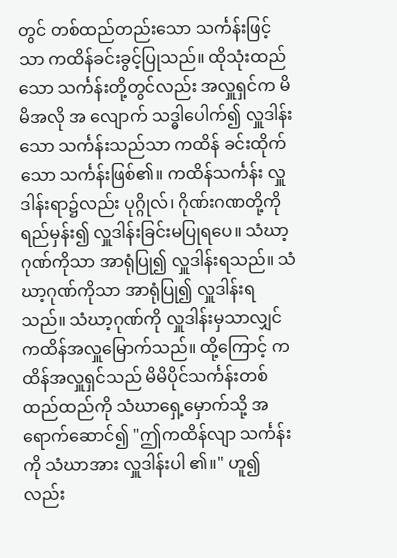တွင် တစ်ထည်တည်းသော သင်္ကန်းဖြင့်သာ ကထိန်ခင်းခွင့်ပြုသည်။ ထိုသုံးထည်သော သင်္ကန်းတို့တွင်လည်း အလှူရှင်က မိမိအလို အ လျောက် သဒ္ဓါပေါက်၍ လှူဒါန်းသော သင်္ကန်းသည်သာ ကထိန် ခင်းထိုက်သော သင်္ကန်းဖြစ်၏။ ကထိန်သင်္ကန်း လှူဒါန်းရာ၌လည်း ပုဂ္ဂိုလ်၊ ဂိုဏ်းဂဏတို့ကို ရည်မှန်း၍ လှူဒါန်းခြင်းမပြုရပေ။ သံဃာ့ဂုဏ်ကိုသာ အာရုံပြု၍ လှူဒါန်းရသည်။ သံဃာ့ဂုဏ်ကိုသာ အာရုံပြု၍ လှူဒါန်းရသည်။ သံဃာ့ဂုဏ်ကို လှူဒါန်းမှသာလျှင် ကထိန်အလှူမြောက်သည်။ ထို့ကြောင့် ကထိန်အလှူရှင်သည် မိမိပိုင်သင်္ကန်းတစ်ထည်ထည်ကို သံဃာရှေ့မှောက်သို့ အရောက်ဆောင်၍ "ဤကထိန်လျာ သင်္ကန်းကို သံဃာအား လှူဒါန်းပါ ၏။" ဟူ၍ လည်း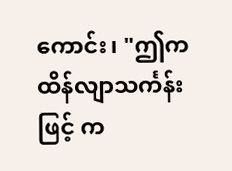ကောင်း၊ "ဤကထိန်လျာသင်္ကန်းဖြင့် က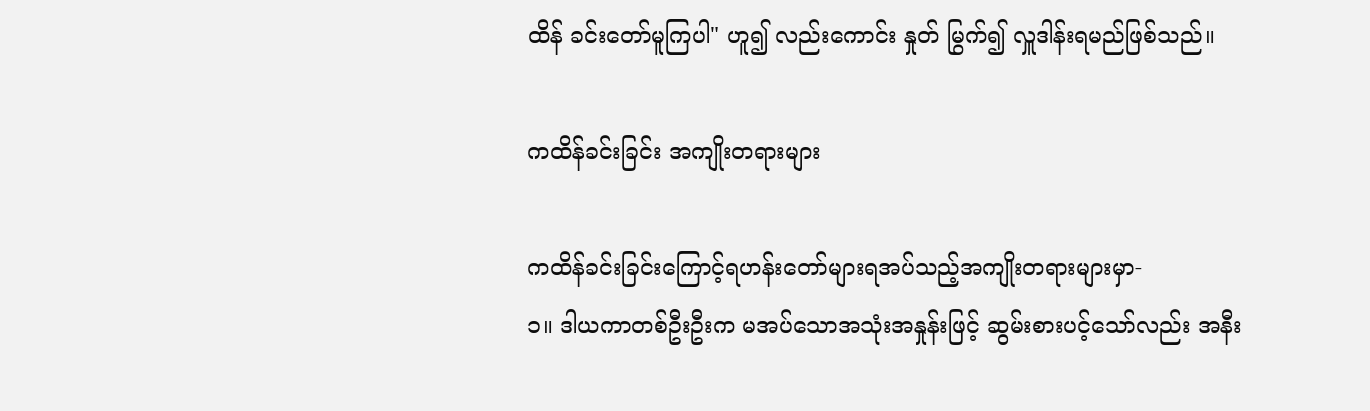ထိန် ခင်းတော်မူကြပါ" ဟူ၍ လည်းကောင်း နှုတ် မြွက်၍ လှူဒါန်းရမည်ဖြစ်သည်။

ကထိန်ခင်းခြင်း အကျိုးတရားများ

ကထိန်ခင်းခြင်းကြောင့်ရဟန်းတော်များရအပ်သည့်အကျိုးတရားများမှာ-
၁။ ဒါယကာတစ်ဦးဦးက မအပ်သောအသုံးအနှုန်းဖြင့် ဆွမ်းစားပင့်သော်လည်း အနီး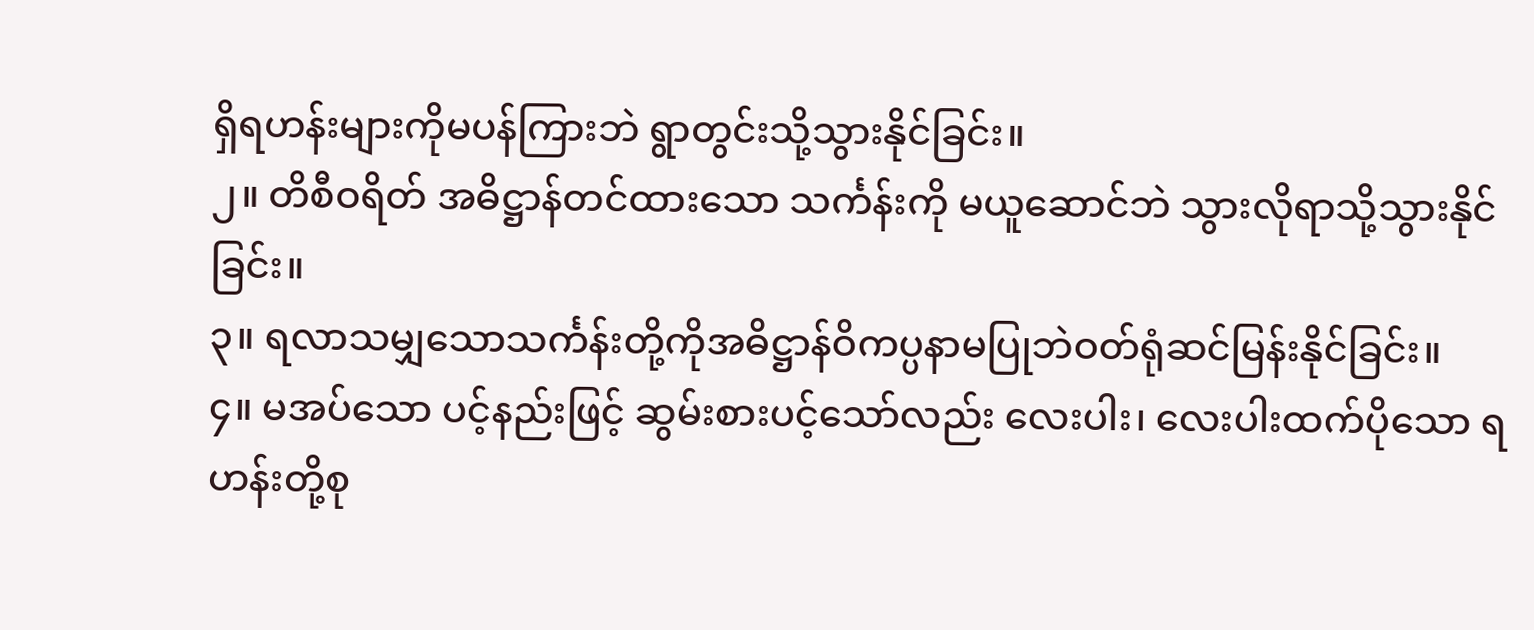ရှိရဟန်းများကိုမပန်ကြားဘဲ ရွာတွင်းသို့သွားနိုင်ခြင်း။
၂။ တိစီဝရိတ် အဓိဋ္ဌာန်တင်ထားသော သင်္ကန်းကို မယူဆောင်ဘဲ သွားလိုရာသို့သွားနိုင်ခြင်း။
၃။ ရလာသမျှသောသင်္ကန်းတို့ကိုအဓိဋ္ဌာန်ဝိကပ္ပနာမပြုဘဲဝတ်ရုံဆင်မြန်းနိုင်ခြင်း။
၄။ မအပ်သော ပင့်နည်းဖြင့် ဆွမ်းစားပင့်သော်လည်း လေးပါး၊ လေးပါးထက်ပိုသော ရဟန်းတို့စု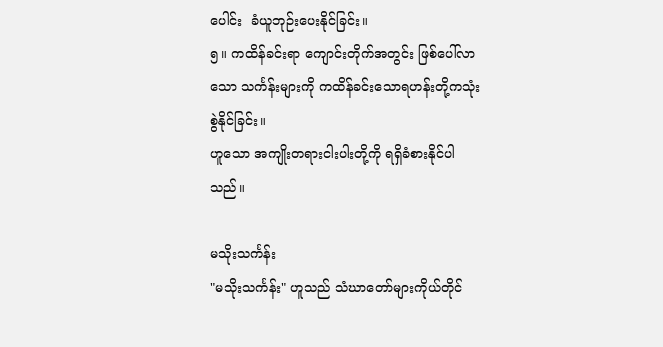ပေါင်း  ခံယူဘုဉ်းပေးနိုင်ခြင်း။
၅။ ကထိန်ခင်းရာ ကျောင်းတိုက်အတွင်း ဖြစ်ပေါ်လာသော သင်္ကန်းများကို ကထိန်ခင်းသောရဟန်းတို့ကသုံးစွဲနိုင်ခြင်း။
ဟူသော အကျိုးတရားငါးပါးတို့ကို ရရှိခံစားနိုင်ပါသည်။

မသိုးသင်္ကန်း
"မသိုးသင်္ကန်း" ဟူသည် သံဃာတော်များကိုယ်တိုင်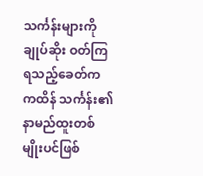သင်္ကန်းများကို ချုပ်ဆိုး ဝတ်ကြရသည့်ခေတ်က ကထိန် သင်္ကန်း၏ နာမည်ထူးတစ်မျိုးပင်ဖြစ်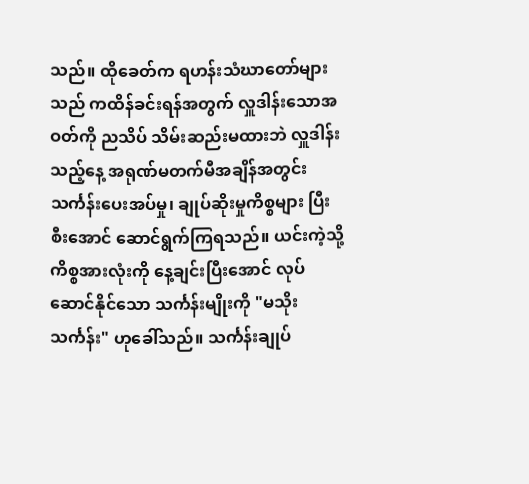သည်။ ထိုခေတ်က ရဟန်းသံဃာတော်များသည် ကထိန်ခင်းရန်အတွက် လှူဒါန်းသောအဝတ်ကို ညသိပ် သိမ်းဆည်းမထားဘဲ လှူဒါန်း သည့်နေ့ အရုဏ်မတက်မီအချိန်အတွင်း သင်္ကန်းပေးအပ်မှု၊ ချုပ်ဆိုးမှုကိစ္စများ ပြီးစီးအောင် ဆောင်ရွက်ကြရသည်။ ယင်းကဲ့သို့ ကိစ္စအားလုံးကို နေ့ချင်းပြီးအောင် လုပ်ဆောင်နိုင်သော သင်္ကန်းမျိုးကို "မသိုးသင်္ကန်း" ဟုခေါ်သည်။ သင်္ကန်းချုပ်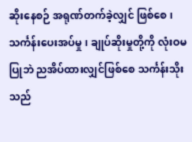ဆိုးနေစဉ် အရုဏ်တက်ခဲ့လျှင် ဖြစ်စေ၊သင်္ကန်းပေးအပ်မှု၊ ချုပ်ဆိုးမှုတို့ကို လုံးဝမပြုဘဲ ညအိပ်ထားလျှင်ဖြစ်စေ သင်္ကန်းသိုးသည်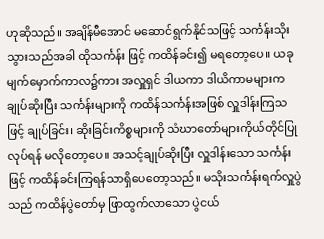ဟုဆိုသည်။ အချိန်မီအောင် မဆောင်ရွက်နိုင်သဖြင့် သင်္ကန်းသိုးသွားသည်အခါ ထိုသင်္ကန်း ဖြင့် ကထိန်ခင်း၍ မရတော့ပေ။ ယခုမျက်မှောက်ကာလ၌ကား အလှူရှင် ဒါယကာ ဒါယိကာမများက ချုပ်ဆိုးပြီး သင်္ကန်းများကို ကထိန်သင်္ကန်းအဖြစ် လှူဒါန်းကြသဖြင့် ချုပ်ခြင်း၊ ဆိုးခြင်းကိစ္စများကို သံဃာတော်များကိုယ်တိုင်ပြုလုပ်ရန် မလိုတော့ပေ။ အသင့်ချုပ်ဆိုးပြီး လှူဒါန်းသော သင်္ကန်းဖြင့် ကထိန်ခင်းကြရန်သာရှိပေတော့သည်။ မသိုးသင်္ကန်းရက်လှူပွဲသည် ကထိန်ပွဲတော်မှ ဖြာထွက်လာသော ပွဲငယ်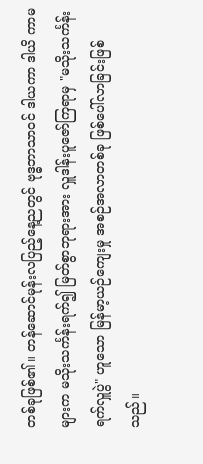တစ်ခုဖြစ်၏။ တန်ဆောင်မုန်းလပြည့်နေ့ညတွင် ဗုဒ္ဓဘာသာဝင် ဒါယကာ ဒါယိ ကာမများက မသိုးသင်္ကန်းရက်၍ မြတ်စွာဘုရားအား လှူဒါန်းပူဇော်ကြရာမှ "မသိုးသင်္ကန်းရက်လှူပွဲ" ဟူသော မြန်မာ့ယဉ်ကျေးမှု အစဉ်အလာတစ်ခု ဖြစ်ပေါ်လာခြင်းဖြစ်သည်။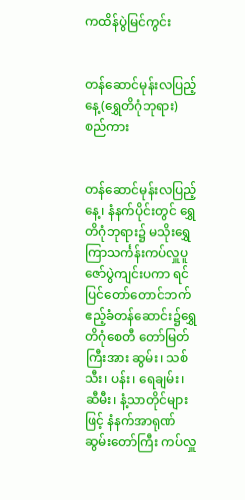ကထိန်ပွဲမြင်ကွင်း


တန်ဆောင်မုန်းလပြည့်နေ့(ရွှေတိဂုံဘုရား)စည်ကား


တန်ဆောင်မုန်းလပြည့်နေ့၊ နံနက်ပိုင်းတွင် ရွှေတိဂုံဘုရား၌ မသိုးရွှေကြာသင်္ကန်းကပ်လှူပူဇော်ပွဲကျင်းပကာ ရင်ပြင်တော်တောင်ဘက် ဧည့်ခံတန်ဆောင်း၌ရွှေတိဂုံစေတီ တော်မြတ်ကြီးအား ဆွမ်း၊ သစ်သီး၊ ပန်း၊ ရေချမ်း၊ ဆီမီး၊ နံ့သာတိုင်များဖြင့် နံနက်အာရုဏ်ဆွမ်းတော်ကြီး ကပ်လှူ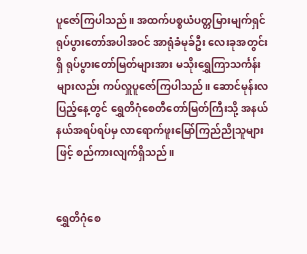ပူဇော်ကြပါသည်။ အထက်ပစ္စယံပတ္တမြားမျက်ရှင် ရုပ်ပွားတော်အပါအဝင် အာရုံခံမုခ်ဦး လေးခုအတွင်းရှိ ရုပ်ပွားတော်မြတ်များအား မသိုးရွှေကြာသင်္ကန်းများလည်း ကပ်လှူပူဇော်ကြပါသည်။ ဆောင်မုန်းလပြည့်နေ့တွင် ရွှေတိဂုံစေတီတော်မြတ်ကြီးသို့ အနယ်နယ်အရပ်ရပ်မှ လာရောက်ဖူးမြော်ကြည်ညိုသူများဖြင့် စည်ကားလျက်ရှိသည်။


ရွှေတိဂုံစေ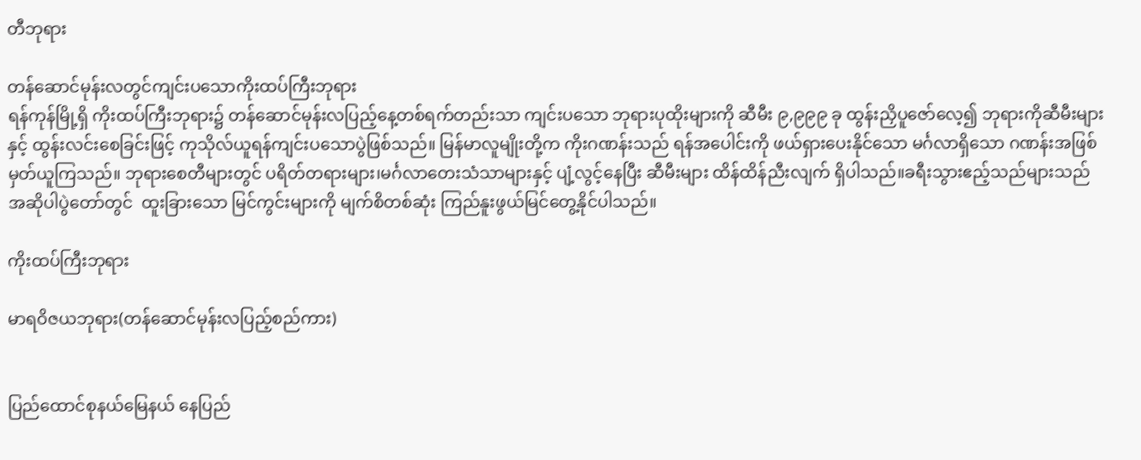တီဘုရား

တန်ဆောင်မုန်းလတွင်ကျင်းပသောကိုးထပ်ကြီးဘုရား
ရန်ကုန်မြို့ရှိ ကိုးထပ်ကြီးဘုရား၌ တန်ဆောင်မုန်းလပြည့်နေ့တစ်ရက်တည်းသာ ကျင်းပသော ဘုရားပုထိုးများကို ဆီမီး ၉,၉၉၉ ခု ထွန်းညှိပူဇော်လေ့၍ ဘုရားကိုဆီမီးများနှင့် ထွန်းလင်းစေခြင်းဖြင့် ကုသိုလ်ယူရန်ကျင်းပသောပွဲဖြစ်သည်။ မြန်မာလူမျိုးတို့က ကိုးဂဏန်းသည် ရန်အပေါင်းကို ဖယ်ရှားပေးနိုင်သော မင်္ဂလာရှိသော ဂဏန်းအဖြစ်မှတ်ယူကြသည်။ ဘုရားစေတီများတွင် ပရိတ်တရားများ၊မင်္ဂလာတေးသံသာများနှင့် ပျံ့လွင့်နေပြီး ဆီမီးများ ထိန်ထိန်ညီးလျက် ရှိပါသည်။ခရီးသွားဧည့်သည်များသည် အဆိုပါပွဲတော်တွင်  ထူးခြားသော မြင်ကွင်းများကို မျက်စိတစ်ဆုံး ကြည်နူးဖွယ်မြင်တွေ့နိုင်ပါသည်။

ကိုးထပ်ကြီးဘုရား

မာရဝိဇယဘုရား(တန်ဆောင်မုန်းလပြည့်စည်ကား)


ပြည်ထောင်စုနယ်မြေနယ် နေပြည်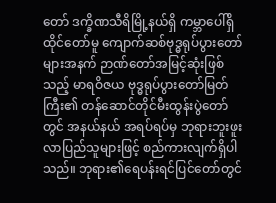တော် ဒက္ခိဏသီရိမြို့နယ်ရှိ ကမ္ဘာပေါ်ရှိထိုင်တော်မူ ကျောက်ဆစ်ဗုဒ္ဓရုပ်ပွားတော်များအနက် ဉာဏ်တော်အမြင့်ဆုံးဖြစ်သည့် မာရဝိဇယ ဗုဒ္ဓရုပ်ပွားတော်မြတ်ကြီး၏ တန်ဆောင်တိုင်မီးထွန်းပွဲတော်တွင် အနယ်နယ် အရပ်ရပ်မှ ဘုရားဘူးဖူးလာပြည်သူများဖြင့် စည်ကားလျက်ရှိပါသည်။ ဘုရား၏ရေပန်းရင်ပြင်တော်တွင်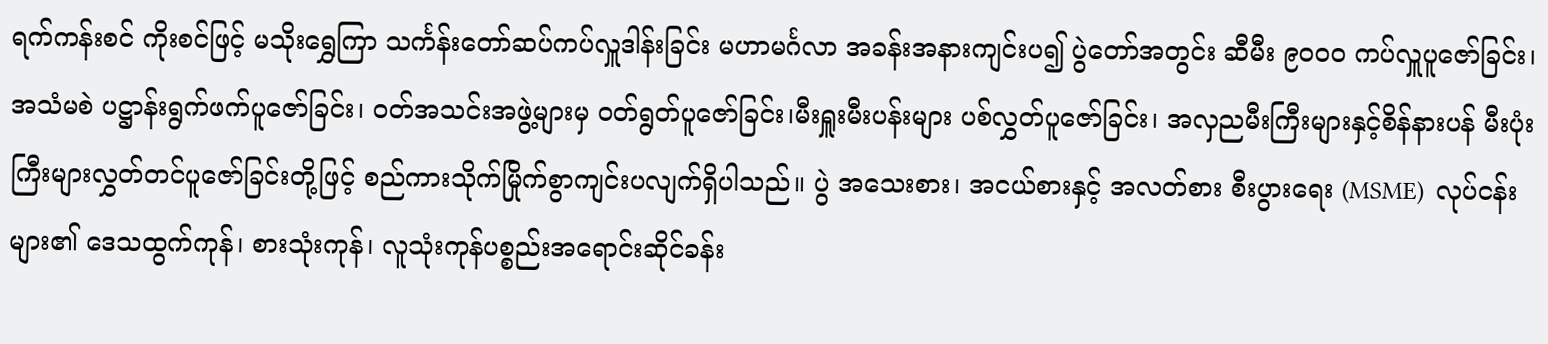ရက်ကန်းစင် ကိုးစင်ဖြင့် မသိုးရွှေကြာ သင်္ကန်းတော်ဆပ်ကပ်လှူဒါန်းခြင်း မဟာမင်္ဂလာ အခန်းအနားကျင်းပ၍ ပွဲတော်အတွင်း ဆီမီး ၉၀၀၀ ကပ်လှူပူဇော်ခြင်း၊ အသံမစဲ ပဋ္ဌာန်းရွက်ဖက်ပူဇော်ခြင်း၊ ဝတ်အသင်းအဖွဲ့များမှ ဝတ်ရွတ်ပူဇော်ခြင်း၊မီးရှူးမီးပန်းများ ပစ်လွှတ်ပူဇော်ခြင်း၊ အလှညမီးကြီးများနှင့်စိန်နားပန် မီးပုံးကြီးများလွှတ်တင်ပူဇော်ခြင်းတို့ဖြင့် စည်ကားသိုက်မြိုက်စွာကျင်းပလျက်ရှိပါသည်။ ပွဲ အသေးစား၊ အငယ်စားနှင့် အလတ်စား စီးပွားရေး (MSME)  လုပ်ငန်းများ၏ ဒေသထွက်ကုန်၊ စားသုံးကုန်၊ လူသုံးကုန်ပစ္စည်းအရောင်းဆိုင်ခန်း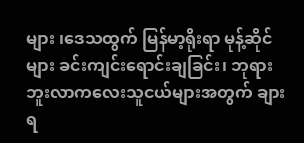များ ၊ဒေသထွက် မြန်မာ့ရိုးရာ မုန့်ဆိုင်များ ခင်းကျင်းရောင်းချခြင်း၊ ဘုရားဘူးလာကလေးသူငယ်များအတွက် ချားရ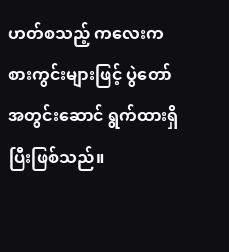ဟတ်စသည့် ကလေးကစားကွင်းများဖြင့် ပွဲတော်အတွင်းဆောင် ရွက်ထားရှိပြီးဖြစ်သည်။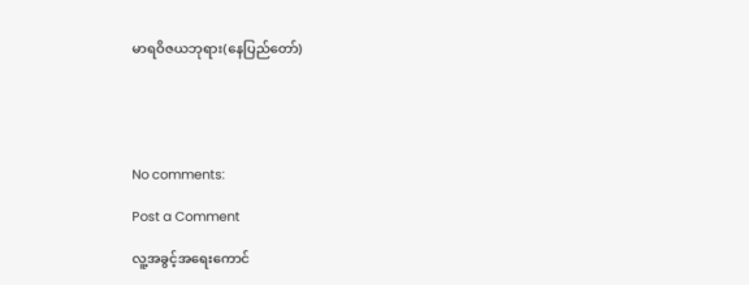မာရဝိဇယဘုရား(နေပြည်တော်)





No comments:

Post a Comment

လူ့အခွင့်အရေးကောင်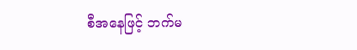စီအနေဖြင့် ဘက်မ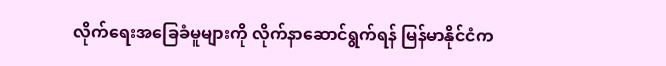လိုက်ရေးအခြေခံမူများကို လိုက်နာဆောင်ရွက်ရန် မြန်မာနိုင်ငံက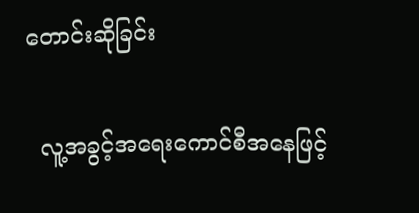တောင်းဆိုခြင်း

  လူ့အခွင့်အရေးကောင်စီအနေဖြင့်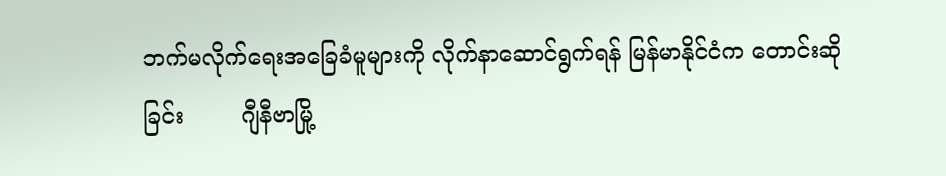ဘက်မလိုက်ရေးအခြေခံမူများကို လိုက်နာဆောင်ရွက်ရန် မြန်မာနိုင်ငံက တောင်းဆိုခြင်း        ဂျီနီဗာမြို့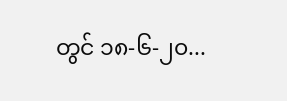တွင် ၁၈-၆-၂၀...